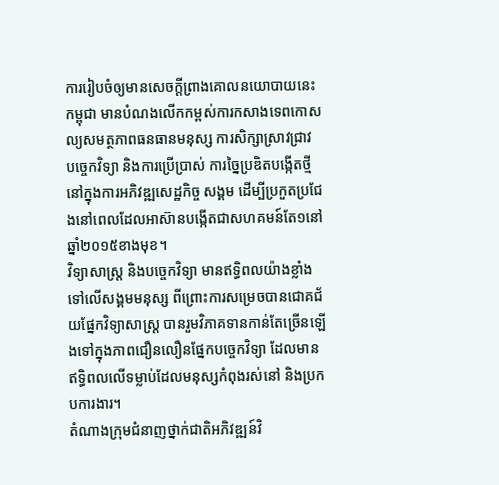ការរៀបចំឲ្យមានសេចក្ដីព្រាងគោលនយោបាយនេះ កម្ពុជា មានបំណងលើកកម្ពស់ការកសាងទេពកោសល្យសមត្ថភាពធនធានមនុស្ស ការសិក្សាស្រាវជ្រាវ បច្ចេកវិទ្យា និងការប្រើប្រាស់ ការច្នៃប្រឌិតបង្កើតថ្មីនៅក្នុងការអភិវឌ្ឍសេដ្ឋកិច្ច សង្គម ដើម្បីប្រកួតប្រជែងនៅពេលដែលអាស៊ានបង្កើតជាសហគមន៍តែ១នៅឆ្នាំ២០១៥ខាងមុខ។
វិទ្យាសាស្ត្រ និងបច្ចេកវិទ្យា មានឥទ្ធិពលយ៉ាងខ្លាំងទៅលើសង្គមមនុស្ស ពីព្រោះការសម្រេចបានជោគជ័យផ្នែកវិទ្យាសាស្ត្រ បានរួមវិភាគទានកាន់តែច្រើនឡើងទៅក្នុងភាពជឿនលឿនផ្នែកបច្ចេកវិទ្យា ដែលមានឥទ្ធិពលលើទម្លាប់ដែលមនុស្សកំពុងរស់នៅ និងប្រកបការងារ។
តំណាងក្រុមជំនាញថ្នាក់ជាតិអភិវឌ្ឍន៍វិ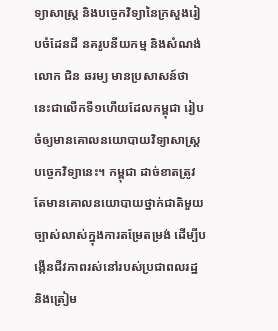ទ្យាសាស្ត្រ និងបច្ចេកវិទ្យានៃក្រសួងរៀបចំដែនដី នគរូបនីយកម្ម និងសំណង់ លោក ជិន ឆរម្យ មានប្រសាសន៍ថា នេះជាលើកទី១ហើយដែលកម្ពុជា រៀបចំឲ្យមានគោលនយោបាយវិទ្យាសាស្ត្រ បច្ចេកវិទ្យានេះ។ កម្ពុជា ដាច់ខាតត្រូវតែមានគោលនយោបាយថ្នាក់ជាតិមួយច្បាស់លាស់ក្នុងការតម្រែតម្រង់ ដើម្បីបង្កើនជីវភាពរស់នៅរបស់ប្រជាពលរដ្ឋ និងត្រៀម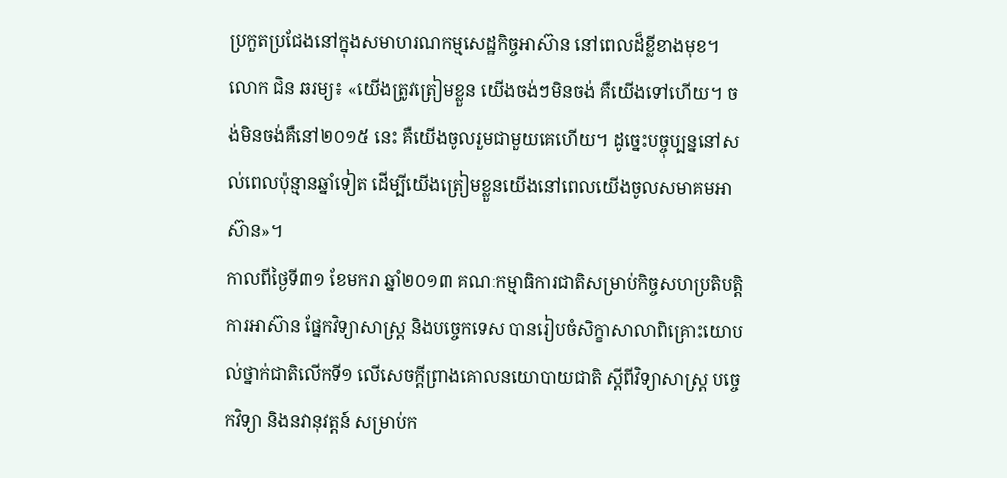ប្រកួតប្រជែងនៅក្នុងសមាហរណកម្មសេដ្ឋកិច្ចអាស៊ាន នៅពេលដ៏ខ្លីខាងមុខ។
លោក ជិន ឆរម្យ៖ «យើងត្រូវត្រៀមខ្លួន យើងចង់ៗមិនចង់ គឺយើងទៅហើយ។ ចង់មិនចង់គឺនៅ២០១៥ នេះ គឺយើងចូលរួមជាមួយគេហើយ។ ដូច្នេះបច្ចុប្បន្ននៅសល់ពេលប៉ុន្មានឆ្នាំទៀត ដើម្បីយើងត្រៀមខ្លួនយើងនៅពេលយើងចូលសមាគមអាស៊ាន»។
កាលពីថ្ងៃទី៣១ ខែមករា ឆ្នាំ២០១៣ គណៈកម្មាធិការជាតិសម្រាប់កិច្ចសហប្រតិបត្តិការអាស៊ាន ផ្នែកវិទ្យាសាស្ត្រ និងបច្ចេកទេស បានរៀបចំសិក្ខាសាលាពិគ្រោះយោបល់ថ្នាក់ជាតិលើកទី១ លើសេចក្ដីព្រាងគោលនយោបាយជាតិ ស្ដីពីវិទ្យាសាស្ត្រ បច្ចេកវិទ្យា និងនវានុវត្តន៍ សម្រាប់ក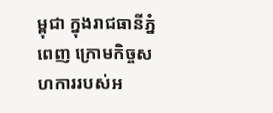ម្ពុជា ក្នុងរាជធានីភ្នំពេញ ក្រោមកិច្ចសហការរបស់អ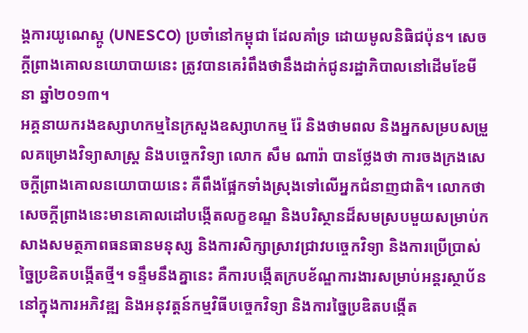ង្គការយូណេស្កូ (UNESCO) ប្រចាំនៅកម្ពុជា ដែលគាំទ្រ ដោយមូលនិធិជប៉ុន។ សេចក្ដីព្រាងគោលនយោបាយនេះ ត្រូវបានគេរំពឹងថានឹងដាក់ជូនរដ្ឋាភិបាលនៅដើមខែមីនា ឆ្នាំ២០១៣។
អគ្គនាយករងឧស្សាហកម្មនៃក្រសួងឧស្សាហកម្ម រ៉ែ និងថាមពល និងអ្នកសម្របសម្រួលគម្រោងវិទ្យាសាស្ត្រ និងបច្ចេកវិទ្យា លោក សឹម ណារ៉ា បានថ្លែងថា ការចងក្រងសេចក្ដីព្រាងគោលនយោបាយនេះ គឺពឹងផ្អែកទាំងស្រុងទៅលើអ្នកជំនាញជាតិ។ លោកថា សេចក្ដីព្រាងនេះមានគោលដៅបង្កើតលក្ខខណ្ឌ និងបរិស្ថានដ៏សមស្របមួយសម្រាប់កសាងសមត្ថភាពធនធានមនុស្ស និងការសិក្សាស្រាវជ្រាវបច្ចេកវិទ្យា និងការប្រើប្រាស់ច្នៃប្រឌិតបង្កើតថ្មី។ ទន្ទឹមនឹងគ្នានេះ គឺការបង្កើតក្របខ័ណ្ឌការងារសម្រាប់អន្តរស្ថាប័ននៅក្នុងការអភិវឌ្ឍ និងអនុវត្តន៍កម្មវិធីបច្ចេកវិទ្យា និងការច្នៃប្រឌិតបង្កើត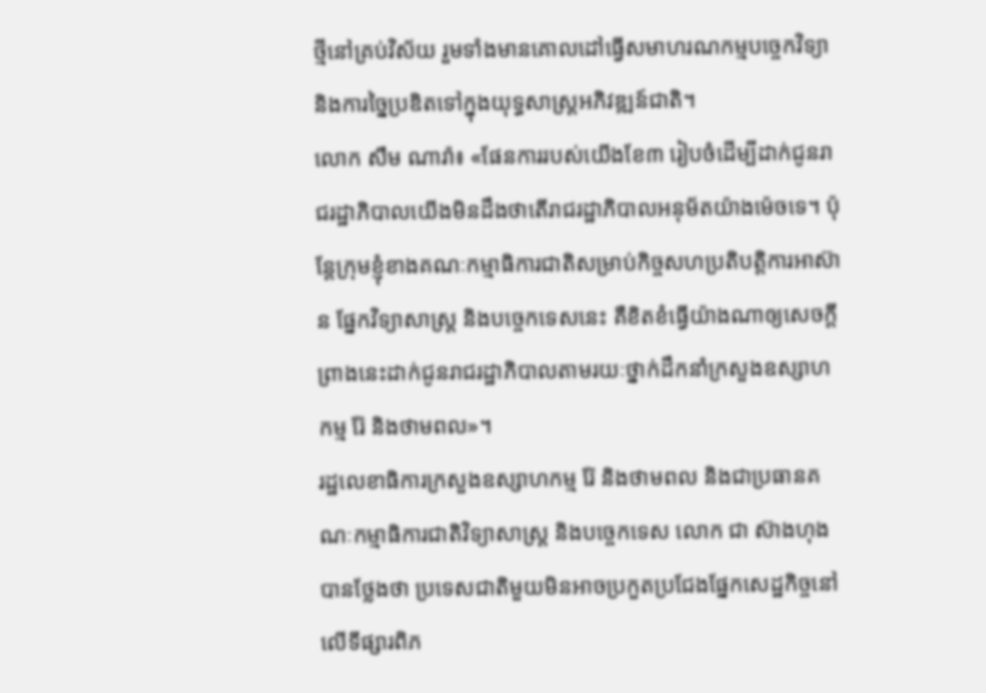ថ្មីនៅគ្រប់វិស័យ រួមទាំងមានគោលដៅធ្វើសមាហរណកម្មបច្ចេកវិទ្យា និងការច្នៃប្រឌិតទៅក្នុងយុទ្ធសាស្ត្រអភិវឌ្ឍន៍ជាតិ។
លោក សឹម ណារ៉ា៖ «ផែនការរបស់យើងខែ៣ រៀបចំដើម្បីដាក់ជូនរាជរដ្ឋាភិបាលយើងមិនដឹងថាតើរាជរដ្ឋាភិបាលអនុម័តយ៉ាងម៉េចទេ។ ប៉ុន្តែក្រុមខ្ញុំខាងគណៈកម្មាធិការជាតិសម្រាប់កិច្ចសហប្រតិបត្តិការអាស៊ាន ផ្នែកវិទ្យាសាស្ត្រ និងបច្ចេកទេសនេះ គឺខិតខំធ្វើយ៉ាងណាឲ្យសេចក្ដីព្រាងនេះដាក់ជូនរាជរដ្ឋាភិបាលតាមរយៈថ្នាក់ដឹកនាំក្រសួងឧស្សាហកម្ម រ៉ែ និងថាមពល»។
រដ្ឋលេខាធិការក្រសួងឧស្សាហកម្ម រ៉ែ និងថាមពល និងជាប្រធានគណៈកម្មាធិការជាតិវិទ្យាសាស្ត្រ និងបច្ចេកទេស លោក ជា ស៊ាងហុង បានថ្លែងថា ប្រទេសជាតិមួយមិនអាចប្រកួតប្រជែងផ្នែកសេដ្ឋកិច្ចនៅលើទីផ្សារពិភ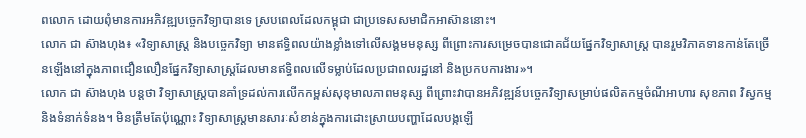ពលោក ដោយពុំមានការអភិវឌ្ឍបច្ចេកវិទ្យាបានទេ ស្របពេលដែលកម្ពុជា ជាប្រទេសសមាជិកអាស៊ាននោះ។
លោក ជា ស៊ាងហុង៖ «វិទ្យាសាស្ត្រ និងបច្ចេកវិទ្យា មានឥទ្ធិពលយ៉ាងខ្លាំងទៅលើសង្គមមនុស្ស ពីព្រោះការសម្រេចបានជោគជ័យផ្នែកវិទ្យាសាស្ត្រ បានរួមវិភាគទានកាន់តែច្រើនឡើងនៅក្នុងភាពជឿនលឿនផ្នែកវិទ្យាសាស្ត្រដែលមានឥទ្ធិពលលើទម្លាប់ដែលប្រជាពលរដ្ឋនៅ និងប្រកបការងារ»។
លោក ជា ស៊ាងហុង បន្តថា វិទ្យាសាស្ត្របានគាំទ្រដល់ការលើកកម្ពស់សុខុមាលភាពមនុស្ស ពីព្រោះវាបានអភិវឌ្ឍន៍បច្ចេកវិទ្យាសម្រាប់ផលិតកម្មចំណីអាហារ សុខភាព វិស្វកម្ម និងទំនាក់ទំនង។ មិនត្រឹមតែប៉ុណ្ណោះ វិទ្យាសាស្ត្រមានសារៈសំខាន់ក្នុងការដោះស្រាយបញ្ហាដែលបង្កឡើ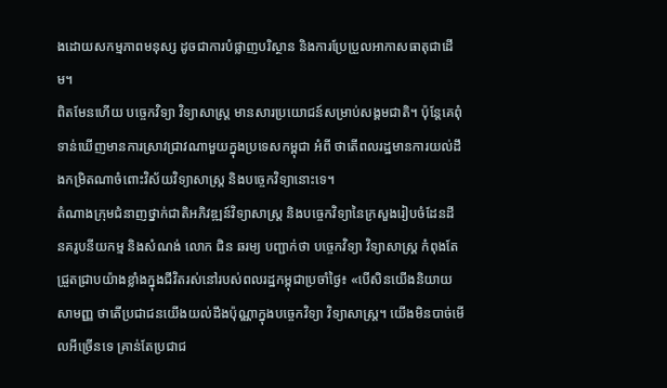ងដោយសកម្មភាពមនុស្ស ដូចជាការបំផ្លាញបរិស្ថាន និងការប្រែប្រួលអាកាសធាតុជាដើម។
ពិតមែនហើយ បច្ចេកវិទ្យា វិទ្យាសាស្ត្រ មានសារប្រយោជន៍សម្រាប់សង្គមជាតិ។ ប៉ុន្តែគេពុំទាន់ឃើញមានការស្រាវជ្រាវណាមួយក្នុងប្រទេសកម្ពុជា អំពី ថាតើពលរដ្ឋមានការយល់ដឹងកម្រិតណាចំពោះវិស័យវិទ្យាសាស្ត្រ និងបច្ចេកវិទ្យានោះទេ។
តំណាងក្រុមជំនាញថ្នាក់ជាតិអភិវឌ្ឍន៍វិទ្យាសាស្ត្រ និងបច្ចេកវិទ្យានៃក្រសួងរៀបចំដែនដី នគរូបនីយកម្ម និងសំណង់ លោក ជិន ឆរម្យ បញ្ជាក់ថា បច្ចេកវិទ្យា វិទ្យាសាស្ត្រ កំពុងតែជ្រួតជ្រាបយ៉ាងខ្លាំងក្នុងជីវិតរស់នៅរបស់ពលរដ្ឋកម្ពុជាប្រចាំថ្ងៃ៖ «បើសិនយើងនិយាយសាមញ្ញ ថាតើប្រជាជនយើងយល់ដឹងប៉ុណ្ណាក្នុងបច្ចេកវិទ្យា វិទ្យាសាស្ត្រ។ យើងមិនបាច់មើលអីច្រើនទេ គ្រាន់តែប្រជាជ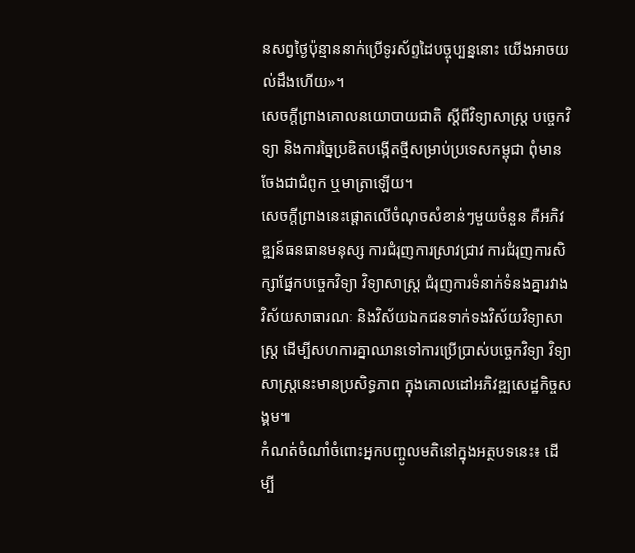នសព្វថ្ងៃប៉ុន្មាននាក់ប្រើទូរស័ព្ទដៃបច្ចុប្បន្ននោះ យើងអាចយល់ដឹងហើយ»។
សេចក្ដីព្រាងគោលនយោបាយជាតិ ស្ដីពីវិទ្យាសាស្ត្រ បច្ចេកវិទ្យា និងការច្នៃប្រឌិតបង្កើតថ្មីសម្រាប់ប្រទេសកម្ពុជា ពុំមានចែងជាជំពូក ឬមាត្រាឡើយ។
សេចក្ដីព្រាងនេះផ្ដោតលើចំណុចសំខាន់ៗមួយចំនួន គឺអភិវឌ្ឍន៍ធនធានមនុស្ស ការជំរុញការស្រាវជ្រាវ ការជំរុញការសិក្សាផ្នែកបច្ចេកវិទ្យា វិទ្យាសាស្ត្រ ជំរុញការទំនាក់ទំនងគ្នារវាងវិស័យសាធារណៈ និងវិស័យឯកជនទាក់ទងវិស័យវិទ្យាសាស្ត្រ ដើម្បីសហការគ្នាឈានទៅការប្រើប្រាស់បច្ចេកវិទ្យា វិទ្យាសាស្ត្រនេះមានប្រសិទ្ធភាព ក្នុងគោលដៅអភិវឌ្ឍសេដ្ឋកិច្ចសង្គម៕
កំណត់ចំណាំចំពោះអ្នកបញ្ចូលមតិនៅក្នុងអត្ថបទនេះ៖ ដើម្បី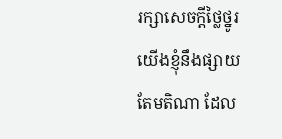រក្សាសេចក្ដីថ្លៃថ្នូរ យើងខ្ញុំនឹងផ្សាយតែមតិណា ដែល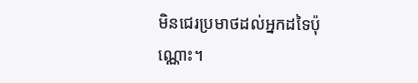មិនជេរប្រមាថដល់អ្នកដទៃប៉ុណ្ណោះ។